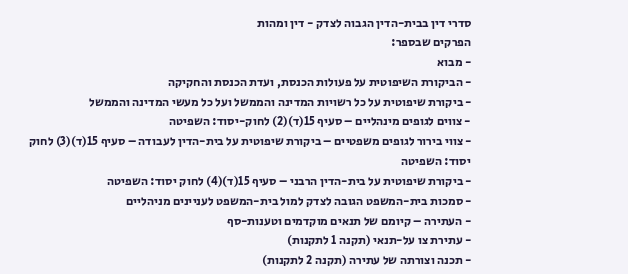סדרי דין בבית-הדין הגבוה לצדק - דין ומהות
הפרקים שבספר:
- מבוא
- הביקורת השיפוטית על פעולות הכנסת, ועדת הכנסת והחקיקה
- ביקורת שיפוטית על כל רשויות המדינה והממשל ועל כל מעשי המדינה והממשל
- צווים לגופים מינהליים – סעיף 15(ד)(2) לחוק-יסוד: השפיטה
- צווי בירור לגופים משפטיים – ביקורת שיפוטית על בית-הדין לעבודה – סעיף 15(ד)(3) לחוק יסוד: השפיטה
- ביקורת שיפוטית על בית-הדין הרבני – סעיף 15(ד)(4) לחוק יסוד: השפיטה
- סמכות בית-המשפט הגובה לצדק למול בית-המשפט לעניינים מניהליים
- העתירה – קיומם של תנאים מוקדמים וטענות-סף
- עתירת צו על-תנאי (תקנה 1 לתקנות)
- תכנה וצורתה של עתירה (תקנה 2 לתקנות)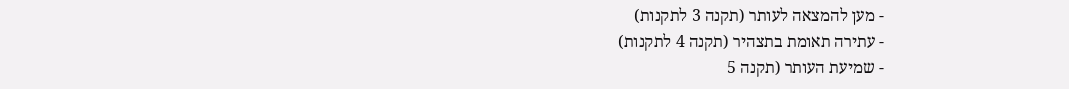- מען להמצאה לעותר (תקנה 3 לתקנות)
- עתירה תאומת בתצהיר (תקנה 4 לתקנות)
- שמיעת העותר (תקנה 5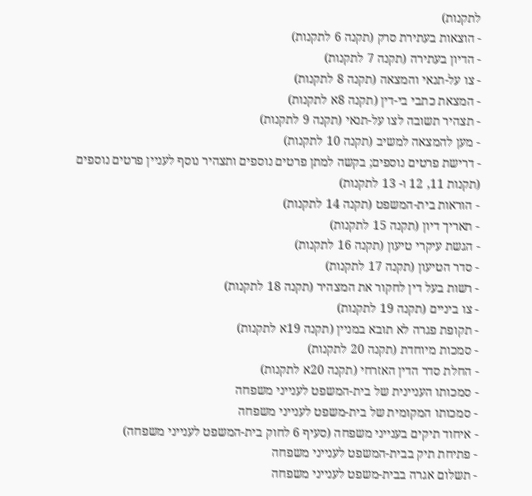לתקנות)
- הוצאות בעתירת סרק (תקנה 6 לתקנות)
- הדיון בעתירה (תקנה 7 לתקנות)
- צו על-תנאי והמצאה (תקנה 8 לתקנות)
- המצאת כתבי בי-דין (תקנה 8א לתקנות)
- תצהיר תשובה לצו על-תנאי (תקנה 9 לתקנות)
- מען להמצאה למשיב (תקנה 10 לתקנות)
- דרישת פרטים נוספים; בקשה למתן פרטים נוספים ותצהיר נוסף לעניין פרטים נוספים (תקנות 11, 12 ו- 13 לתקנות)
- הוראות בית-המשפט (תקנה 14 לתקנות)
- תאריך דיון (תקנה 15 לתקנות)
- הגשת עיקרי טיעון (תקנה 16 לתקנות)
- סדר הטיעון (תקנה 17 לתקנות)
- רשות בעל דין לחקור את המצהיר (תקנה 18 לתקנות)
- צו ביניים (תקנה 19 לתקנות)
- תקופת פגרה לא תובא במניין (תקנה 19א לתקנות)
- סמכות מיוחדת (תקנה 20 לתקנות)
- החלת סדר הדין האזרחי (תקנה 20א לתקנות)
- סמכותו העניינית של בית-המשפט לענייני משפחה
- סמכותו המקומית של בית-משפט לענייני משפחה
- איחוד תיקים בענייני משפחה (סעיף 6 לחוק בית-המשפט לענייני משפחה)
- פתיחת תיק בבית-המשפט לענייני משפחה
- תשלום אגרה בבית-משפט לענייני משפחה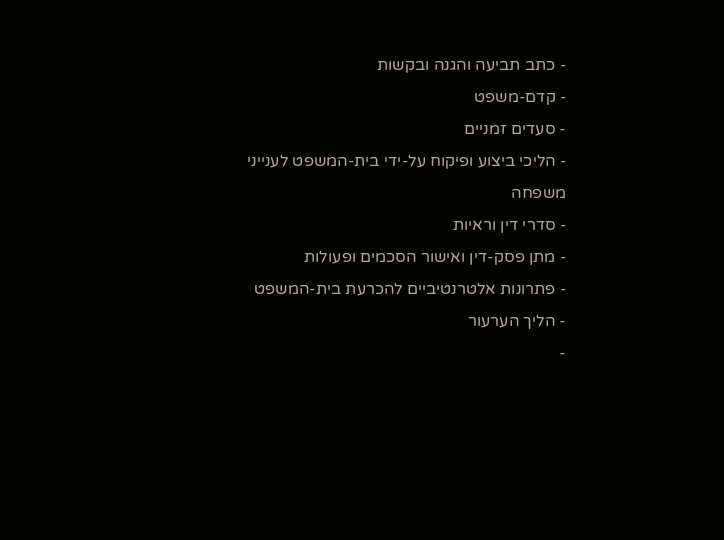- כתב תביעה והגנה ובקשות
- קדם-משפט
- סעדים זמניים
- הליכי ביצוע ופיקוח על-ידי בית-המשפט לענייני משפחה
- סדרי דין וראיות
- מתן פסק-דין ואישור הסכמים ופעולות
- פתרונות אלטרנטיביים להכרעת בית-המשפט
- הליך הערעור
-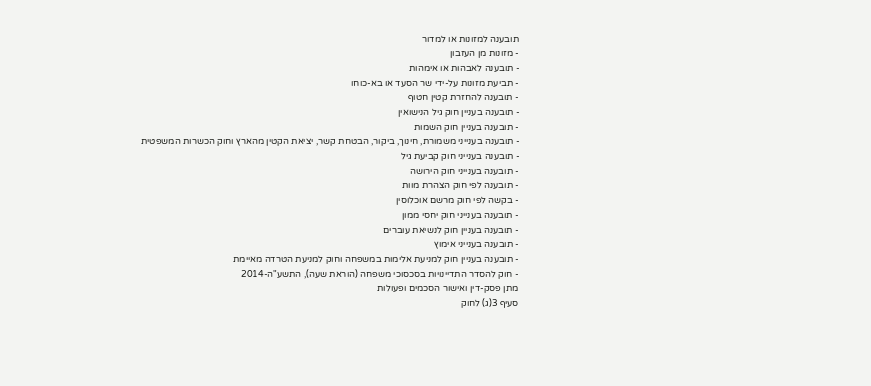תובענה למזונות או למדור
- מזונות מן העזבון
- תובענה לאבהות או אימהות
- תביעת מזונות על-ידי שר הסעד או בא-כוחו
- תובענה להחזרת קטין חטוף
- תובענה בעניין חוק גיל הנישואין
- תובענה בעניין חוק השמות
- תובענה בענייני משמורת, חינוך, ביקור, הבטחת קשר, יציאת הקטין מהארץ וחוק הכשרות המשפטית
- תובענה בענייני חוק קביעת גיל
- תובענה בענייני חוק הירושה
- תובענה לפי חוק הצהרת מוות
- בקשה לפי חוק מרשם אוכלוסין
- תובענה בענייני חוק יחסי ממון
- תובענה בעניין חוק לנשיאת עוברים
- תובענה בענייני אימוץ
- תובענה בעניין חוק למניעת אלימות במשפחה וחוק למניעת הטרדה מאיימת
- חוק להסדר התדיינויות בסכסוכי משפחה (הוראת שעה), התשע"ה-2014
מתן פסק-דין ואישור הסכמים ופעולות
סעיף 3(ג) לחוק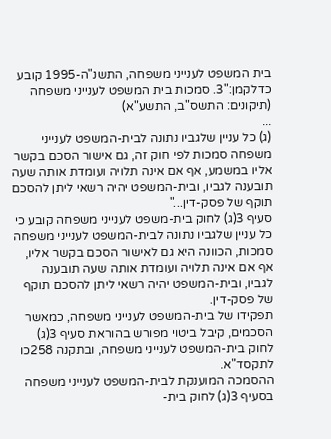בית המשפט לענייני משפחה, התשנ"ה-1995 קובע כדלקמן:"3. סמכות בית המשפט לענייני משפחה (תיקונים: התשס"ב, התשע"א)
...
(ג) כל עניין שלגביו נתונה לבית-המשפט לענייני משפחה סמכות לפי חוק זה, גם אישור הסכם בקשר אליו במשמע, אף אם אינה תלויה ועומדת אותה שעה תובענה לגביו, ובית-המשפט יהיה רשאי ליתן להסכם תוקף של פסק-דין..."
סעיף 3(ג) לחוק בית-משפט לענייני משפחה קובע כי כל עניין שלגביו נתונה לבית-המשפט לענייני משפחה סמכות, הכוונה היא גם לאישור הסכם בקשר אליו, אף אם אינה תלויה ועומדת אותה שעה תובענה לגביו, ובית-המשפט יהיה רשאי ליתן להסכם תוקף של פסק-דין.
תפקידו של בית-המשפט לענייני משפחה, כמאשר הסכמים, קיבל ביטוי מפורש בהוראת סעיף 3(ג) לחוק בית-המשפט לענייני משפחה, ובתקנה 258כו לתקסד"א.
ההסמכה המוענקת לבית-המשפט לענייני משפחה בסעיף 3(ג) לחוק בית-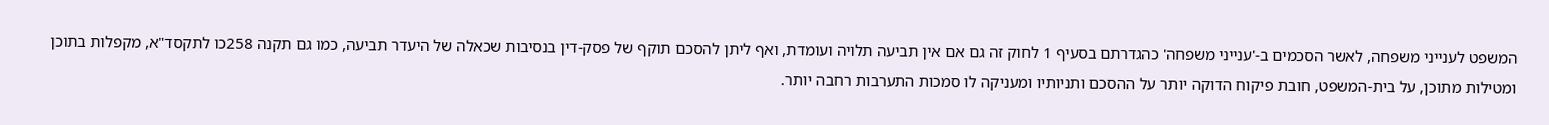המשפט לענייני משפחה, לאשר הסכמים ב-'ענייני משפחה' כהגדרתם בסעיף 1 לחוק זה גם אם אין תביעה תלויה ועומדת, ואף ליתן להסכם תוקף של פסק-דין בנסיבות שכאלה של היעדר תביעה, כמו גם תקנה 258כו לתקסד"א, מקפלות בתוכן ומטילות מתוכן, על בית-המשפט, חובת פיקוח הדוקה יותר על ההסכם ותניותיו ומעניקה לו סמכות התערבות רחבה יותר.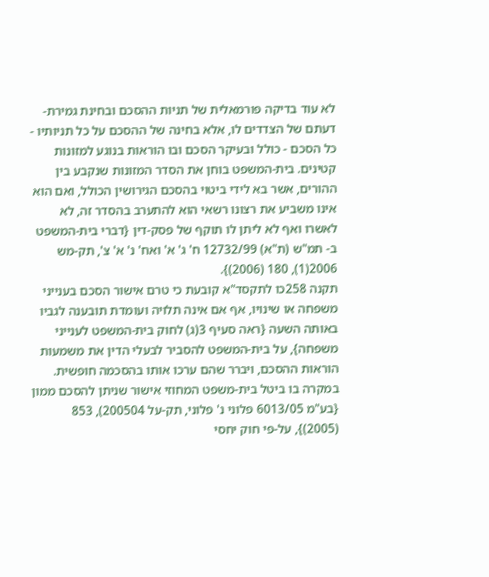לא עוד בדיקה פורמאלית של תניות ההסכם ובחינת גמירת-דעתם של הצדדים לו, אלא בחינה של ההסכם על כל תניותיו - כל הסכם - כולל ובעיקר הסכם ובו הוראות בנוגע למזונות קטינים. בית-המשפט בוחן את הסדר המזונות שנקבע בין ההורים, אשר בא לידי ביטוי בהסכם הגירושין הכולל, ואם הוא אינו משביע את רצונו רשאי הוא להתערב בהסדר זה, לא לאשרו ואף לא ליתן לו תוקף של פסק-דין {דברי בית-המשפט ב- תמ"ש (ת"א) 12732/99 ח' ג' א' ואח' נ' א' צ', תק-מש 2006(1), 180 (2006)}.
תקנה 258כו לתקסד"א קובעת כי טרם אישור הסכם בענייני משפחה או שינויו, אף אם אינה תלויה ועומדת תובענה לגביו באותה השעה {ראה סעיף 3(ג) לחוק בית-המשפט לענייני משפחה}, על בית-המשפט להסביר לבעלי הדין את משמעות הוראות ההסכם, ויברר שהם ערכו אותו בהסכמה חופשית.
במקרה בו ביטל בית-משפט המחוזי אישור שניתן להסכם ממון {בע"מ 6013/05 פלוני נ' פלוני, תק-על 200504), 853 (2005)}, על-פי חוק יחסי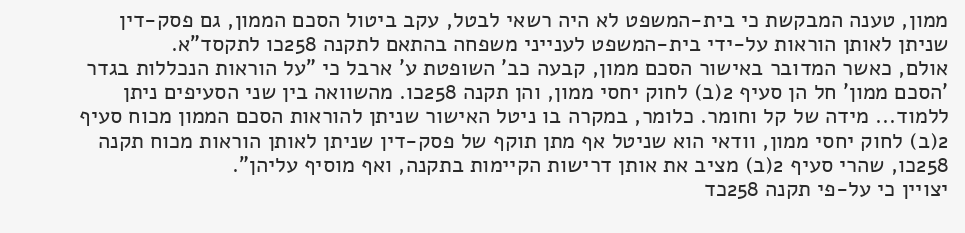ממון, טענה המבקשת כי בית-המשפט לא היה רשאי לבטל, עקב ביטול הסכם הממון, גם פסק-דין שניתן לאותן הוראות על-ידי בית-המשפט לענייני משפחה בהתאם לתקנה 258כו לתקסד"א.
אולם, כאשר המדובר באישור הסכם ממון, קבעה כב' השופטת ע' ארבל כי "על הוראות הנכללות בגדר 'הסכם ממון' חל הן סעיף 2(ב) לחוק יחסי ממון, והן תקנה 258כו. מהשוואה בין שני הסעיפים ניתן ללמוד... מידה של קל וחומר. כלומר, במקרה בו ניטל האישור שניתן להוראות הסכם הממון מכוח סעיף 2(ב) לחוק יחסי ממון, וודאי הוא שניטל אף מתן תוקף של פסק-דין שניתן לאותן הוראות מכוח תקנה 258כו, שהרי סעיף 2(ב) מציב את אותן דרישות הקיימות בתקנה, ואף מוסיף עליהן".
יצויין כי על-פי תקנה 258כד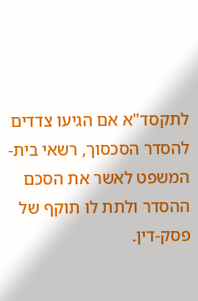לתקסד"א אם הגיעו צדדים להסדר הסכסוך, רשאי בית-המשפט לאשר את הסכם ההסדר ולתת לו תוקף של פסק-דין.